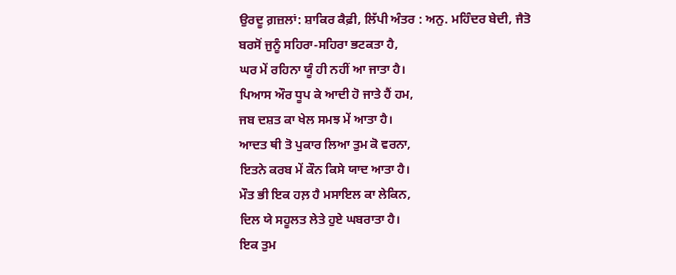ਉਰਦੂ ਗ਼ਜ਼ਲਾਂ: ਸ਼ਾਕਿਰ ਕੈਫ਼ੀ, ਲਿੱਪੀ ਅੰਤਰ : ਅਨੁ. ਮਹਿੰਦਰ ਬੇਦੀ, ਜੈਤੋ
ਬਰਸੋਂ ਜੁਨੂੰ ਸਹਿਰਾ-ਸਹਿਰਾ ਭਟਕਤਾ ਹੈ,
ਘਰ ਮੇਂ ਰਹਿਨਾ ਯੂੰ ਹੀ ਨਹੀਂ ਆ ਜਾਤਾ ਹੈ।
ਪਿਆਸ ਔਰ ਧੂਪ ਕੇ ਆਦੀ ਹੋ ਜਾਤੇ ਹੈਂ ਹਮ,
ਜਬ ਦਸ਼ਤ ਕਾ ਖੇਲ ਸਮਝ ਮੇਂ ਆਤਾ ਹੈ।
ਆਦਤ ਥੀ ਤੋ ਪੁਕਾਰ ਲਿਆ ਤੁਮ ਕੋ ਵਰਨਾ,
ਇਤਨੇ ਕਰਬ ਮੇਂ ਕੌਨ ਕਿਸੇ ਯਾਦ ਆਤਾ ਹੈ।
ਮੌਤ ਭੀ ਇਕ ਹਲ਼ ਹੈ ਮਸਾਇਲ ਕਾ ਲੇਕਿਨ,
ਦਿਲ ਯੇ ਸਹੂਲਤ ਲੇਤੇ ਹੁਏ ਘਬਰਾਤਾ ਹੈ।
ਇਕ ਤੁਮ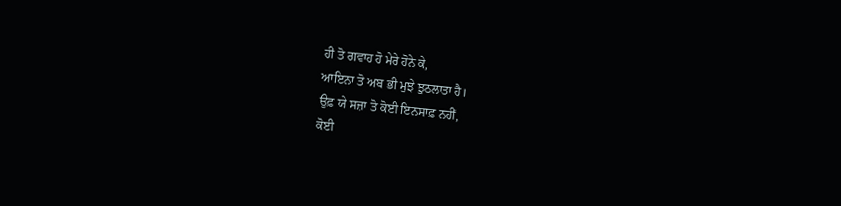ਹੀ ਤੋ ਗਵਾਹ ਹੋ ਮੇਰੇ ਹੋਨੇ ਕੇ,
ਆਇਨਾ ਤੋ ਅਬ ਭੀ ਮੁਝੇ ਝੁਠਲਾਤਾ ਹੈ।
ਉਫ਼ ਯੇ ਸਜ਼ਾ ਤੋ ਕੋਈ ਇਨਸਾਫ਼ ਨਹੀਂ,
ਕੋਈ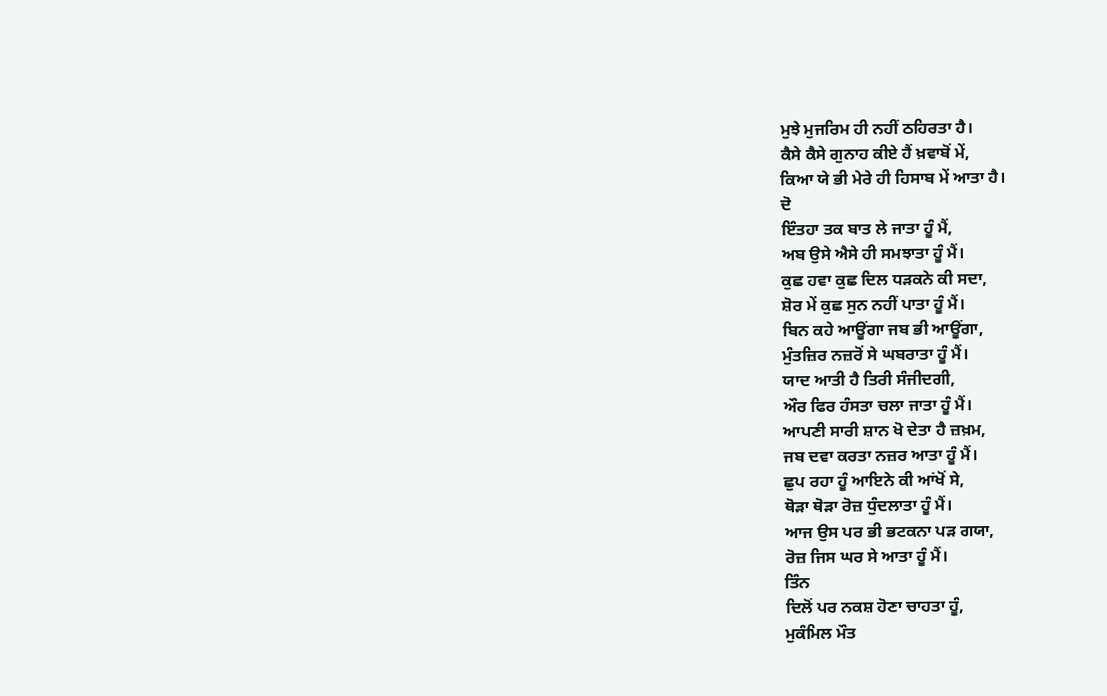ਮੁਝੇ ਮੁਜਰਿਮ ਹੀ ਨਹੀਂ ਠਹਿਰਤਾ ਹੈ।
ਕੈਸੇ ਕੈਸੇ ਗੁਨਾਹ ਕੀਏ ਹੈਂ ਖ਼ਵਾਬੋਂ ਮੇਂ,
ਕਿਆ ਯੇ ਭੀ ਮੇਰੇ ਹੀ ਹਿਸਾਬ ਮੇਂ ਆਤਾ ਹੈ।
ਦੋ
ਇੰਤਹਾ ਤਕ ਬਾਤ ਲੇ ਜਾਤਾ ਹੂੰ ਮੈਂ,
ਅਬ ਉਸੇ ਐਸੇ ਹੀ ਸਮਝਾਤਾ ਹੂੰ ਮੈਂ।
ਕੁਛ ਹਵਾ ਕੁਛ ਦਿਲ ਧੜਕਨੇ ਕੀ ਸਦਾ,
ਸ਼ੋਰ ਮੇਂ ਕੁਛ ਸੁਨ ਨਹੀਂ ਪਾਤਾ ਹੂੰ ਮੈਂ।
ਬਿਨ ਕਹੇ ਆਊਂਗਾ ਜਬ ਭੀ ਆਊਂਗਾ,
ਮੁੰਤਜ਼ਿਰ ਨਜ਼ਰੋਂ ਸੇ ਘਬਰਾਤਾ ਹੂੰ ਮੈਂ।
ਯਾਦ ਆਤੀ ਹੈ ਤਿਰੀ ਸੰਜੀਦਗੀ,
ਔਰ ਫਿਰ ਹੰਸਤਾ ਚਲਾ ਜਾਤਾ ਹੂੰ ਮੈਂ।
ਆਪਣੀ ਸਾਰੀ ਸ਼ਾਨ ਖੋ ਦੇਤਾ ਹੈ ਜ਼ਖ਼ਮ,
ਜਬ ਦਵਾ ਕਰਤਾ ਨਜ਼ਰ ਆਤਾ ਹੂੰ ਮੈਂ।
ਛੁਪ ਰਹਾ ਹੂੰ ਆਇਨੇ ਕੀ ਆਂਖੋਂ ਸੇ,
ਥੋੜਾ ਥੋੜਾ ਰੋਜ਼ ਧੁੰਦਲਾਤਾ ਹੂੰ ਮੈਂ।
ਆਜ ਉਸ ਪਰ ਭੀ ਭਟਕਨਾ ਪੜ ਗਯਾ,
ਰੋਜ਼ ਜਿਸ ਘਰ ਸੇ ਆਤਾ ਹੂੰ ਮੈਂ।
ਤਿੰਨ
ਦਿਲੋਂ ਪਰ ਨਕਸ਼ ਹੋਣਾ ਚਾਹਤਾ ਹੂੰ,
ਮੁਕੰਮਿਲ ਮੌਤ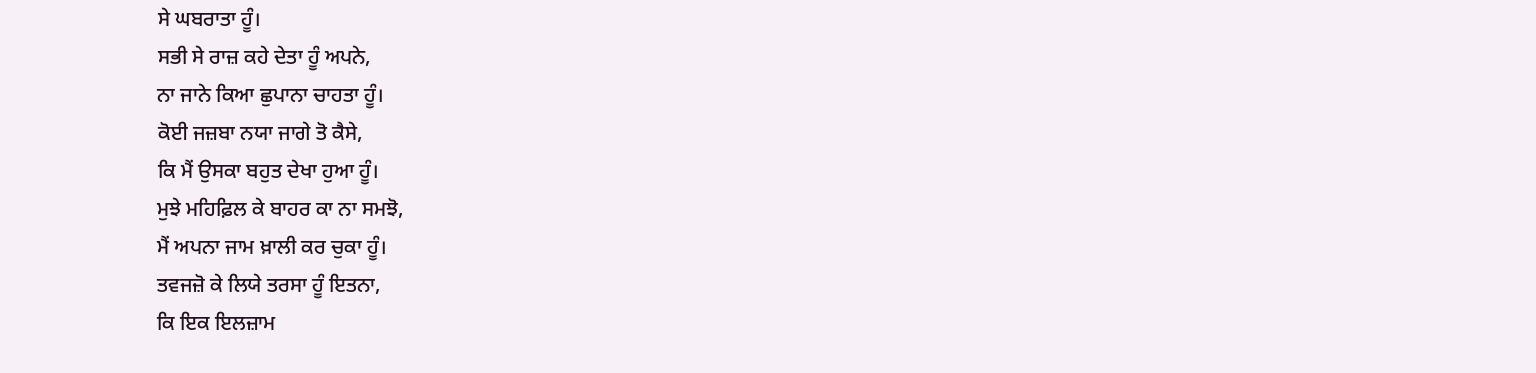ਸੇ ਘਬਰਾਤਾ ਹੂੰ।
ਸਭੀ ਸੇ ਰਾਜ਼ ਕਹੇ ਦੇਤਾ ਹੂੰ ਅਪਨੇ,
ਨਾ ਜਾਨੇ ਕਿਆ ਛੁਪਾਨਾ ਚਾਹਤਾ ਹੂੰ।
ਕੋਈ ਜਜ਼ਬਾ ਨਯਾ ਜਾਗੇ ਤੋ ਕੈਸੇ,
ਕਿ ਮੈਂ ਉਸਕਾ ਬਹੁਤ ਦੇਖਾ ਹੁਆ ਹੂੰ।
ਮੁਝੇ ਮਹਿਫ਼ਿਲ ਕੇ ਬਾਹਰ ਕਾ ਨਾ ਸਮਝੋ,
ਮੈਂ ਅਪਨਾ ਜਾਮ ਖ਼ਾਲੀ ਕਰ ਚੁਕਾ ਹੂੰ।
ਤਵਜਜ਼ੋ ਕੇ ਲਿਯੇ ਤਰਸਾ ਹੂੰ ਇਤਨਾ,
ਕਿ ਇਕ ਇਲਜ਼ਾਮ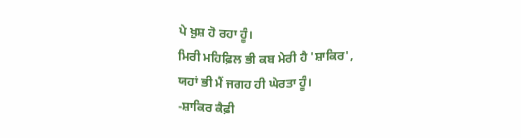ਪੇ ਖ਼ੁਸ਼ ਹੋ ਰਹਾ ਹੂੰ।
ਮਿਰੀ ਮਹਿਫ਼ਿਲ ਭੀ ਕਬ ਮੇਰੀ ਹੈ 'ਸ਼ਾਕਿਰ',
ਯਹਾਂ ਭੀ ਮੈਂ ਜਗਹ ਹੀ ਘੇਰਤਾ ਹੂੰ।
-ਸ਼ਾਕਿਰ ਕੈਫ਼ੀ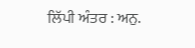ਲਿੱਪੀ ਅੰਤਰ : ਅਨੁ.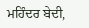ਮਹਿੰਦਰ ਬੇਦੀ,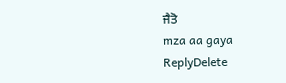ਜੈਤੋ
mza aa gaya
ReplyDelete